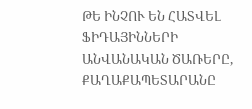ԹԵ ԻՆՉՈՒ ԵՆ ՀԱՏՎԵԼ ՖԻԴԱՅԻՆՆԵՐԻ ԱՆՎԱՆԱԿԱՆ ԾԱՌԵՐԸ, ՔԱՂԱՔԱՊԵՏԱՐԱՆԸ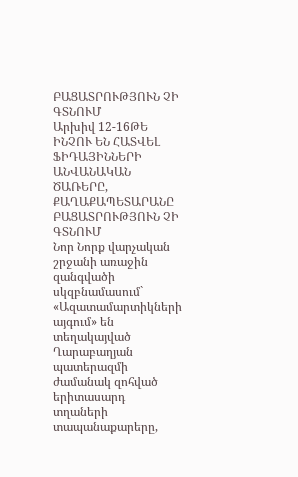ԲԱՑԱՏՐՈՒԹՅՈՒՆ ՉԻ ԳՏՆՈՒՄ
Արխիվ 12-16ԹԵ ԻՆՉՈՒ ԵՆ ՀԱՏՎԵԼ ՖԻԴԱՅԻՆՆԵՐԻ ԱՆՎԱՆԱԿԱՆ ԾԱՌԵՐԸ, ՔԱՂԱՔԱՊԵՏԱՐԱՆԸ ԲԱՑԱՏՐՈՒԹՅՈՒՆ ՉԻ ԳՏՆՈՒՄ
Նոր Նորք վարչական շրջանի առաջին զանգվածի սկզբնամասում` «Ազատամարտիկների այգում» են տեղակայված Ղարաբաղյան պատերազմի ժամանակ զոհված երիտասարդ տղաների տապանաքարերը,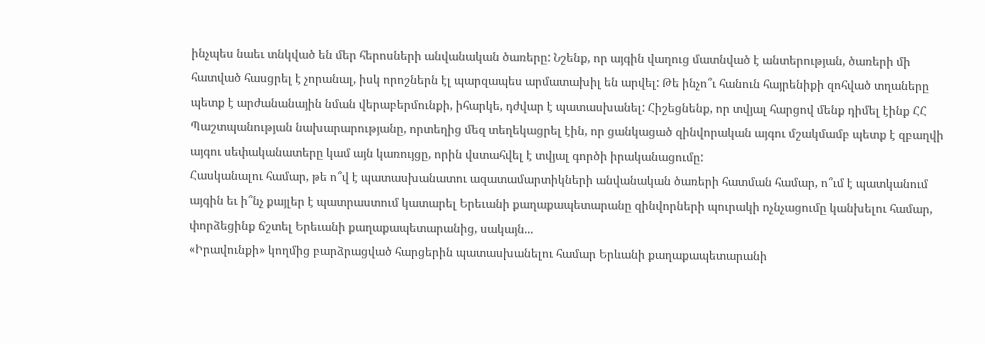ինչպես նաեւ տնկված են մեր հերոսների անվանական ծառերը: Նշենք, որ այգին վաղուց մատնված է անտերության, ծառերի մի հատված հասցրել է չորանալ, իսկ որոշներն էլ պարզապես արմատախիլ են արվել: Թե ինչո՞ւ հանուն հայրենիքի զոհված տղաները պետք է արժանանային նման վերաբերմունքի, իհարկե, դժվար է պատասխանել: Հիշեցնենք, որ տվյալ հարցով մենք դիմել էինք ՀՀ Պաշտպանության նախարարությանը, որտեղից մեզ տեղեկացրել էին, որ ցանկացած զինվորական այգու մշակմամբ պետք է զբաղվի այգու սեփականատերը կամ այն կառույցը, որին վստահվել է տվյալ գործի իրականացումը:
Հասկանալու համար, թե ո՞վ է պատասխանատու ազատամարտիկների անվանական ծառերի հատման համար, ո՞ւմ է պատկանում այգին եւ ի՞նչ քայլեր է պատրաստում կատարել Երեւանի քաղաքապետարանը զինվորների պուրակի ոչնչացումը կանխելու համար, փորձեցինք ճշտել Երեւանի քաղաքապետարանից, սակայն...
«Իրավունքի» կողմից բարձրացված հարցերին պատասխանելու համար Երևանի քաղաքապետարանի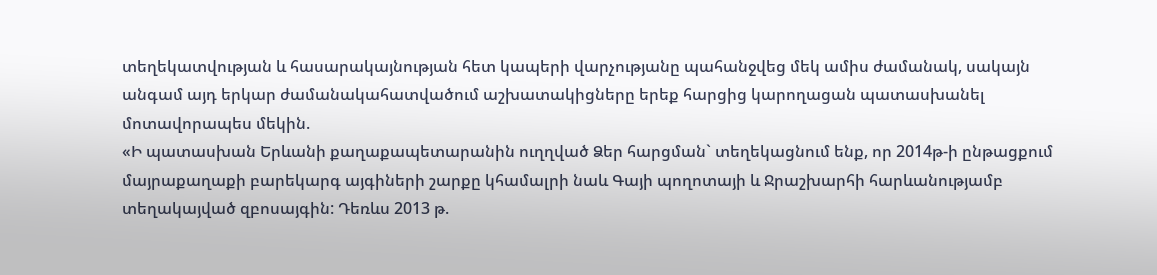տեղեկատվության և հասարակայնության հետ կապերի վարչությանը պահանջվեց մեկ ամիս ժամանակ, սակայն անգամ այդ երկար ժամանակահատվածում աշխատակիցները երեք հարցից կարողացան պատասխանել մոտավորապես մեկին.
«Ի պատասխան Երևանի քաղաքապետարանին ուղղված Ձեր հարցման` տեղեկացնում ենք, որ 2014թ-ի ընթացքում մայրաքաղաքի բարեկարգ այգիների շարքը կհամալրի նաև Գայի պողոտայի և Ջրաշխարհի հարևանությամբ տեղակայված զբոսայգին: Դեռևս 2013 թ.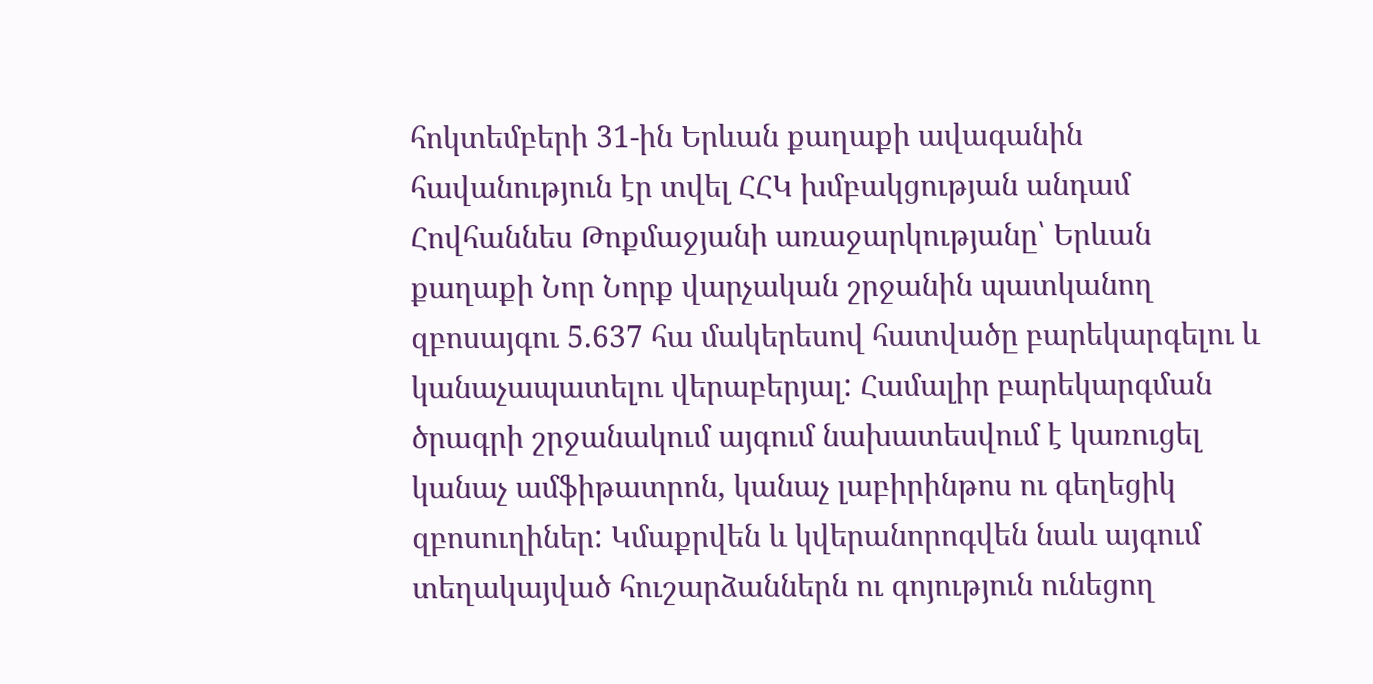հոկտեմբերի 31-ին Երևան քաղաքի ավագանին հավանություն էր տվել ՀՀԿ խմբակցության անդամ Հովհաննես Թոքմաջյանի առաջարկությանը՝ Երևան քաղաքի Նոր Նորք վարչական շրջանին պատկանող զբոսայգու 5.637 հա մակերեսով հատվածը բարեկարգելու և կանաչապատելու վերաբերյալ: Համալիր բարեկարգման ծրագրի շրջանակում այգում նախատեսվում է կառուցել կանաչ ամֆիթատրոն, կանաչ լաբիրինթոս ու գեղեցիկ զբոսուղիներ: Կմաքրվեն և կվերանորոգվեն նաև այգում տեղակայված հուշարձաններն ու գոյություն ունեցող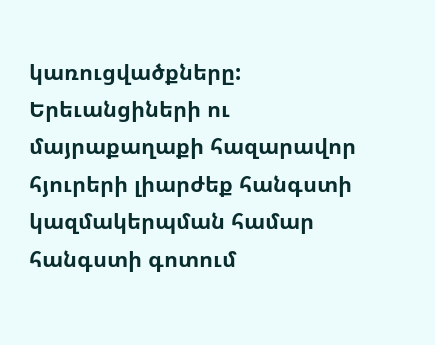կառուցվածքները: Երեւանցիների ու մայրաքաղաքի հազարավոր հյուրերի լիարժեք հանգստի կազմակերպման համար հանգստի գոտում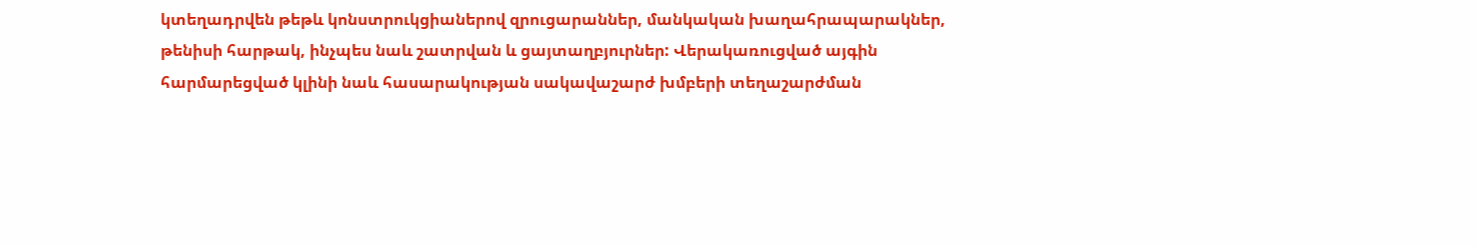կտեղադրվեն թեթև կոնստրուկցիաներով զրուցարաններ, մանկական խաղահրապարակներ, թենիսի հարթակ, ինչպես նաև շատրվան և ցայտաղբյուրներ: Վերակառուցված այգին հարմարեցված կլինի նաև հասարակության սակավաշարժ խմբերի տեղաշարժման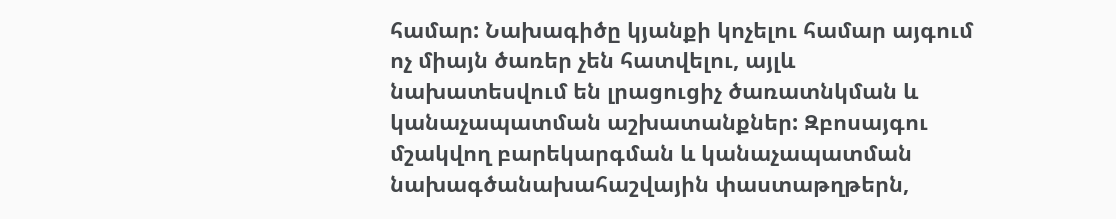համար: Նախագիծը կյանքի կոչելու համար այգում ոչ միայն ծառեր չեն հատվելու, այլև նախատեսվում են լրացուցիչ ծառատնկման և կանաչապատման աշխատանքներ: Զբոսայգու մշակվող բարեկարգման և կանաչապատման նախագծանախահաշվային փաստաթղթերն,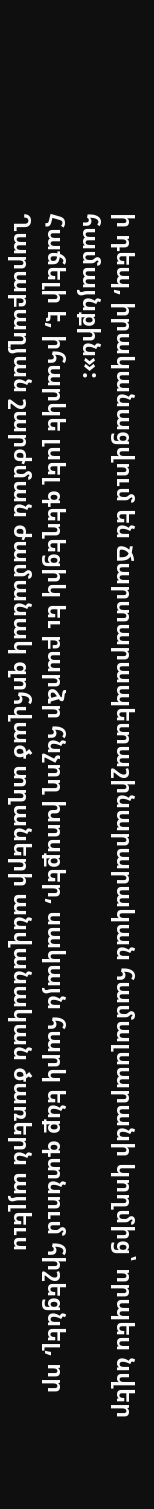ի դեպ, իրականացվում են Ճարտարապետաշինարարական համալսարանի կողմից՝ որպես նվեր համայնքին»:
Հաճելի է, իհարկե լսել գեղեցիկ եւ բարձր հնչող խոսքեր, սակայն հարկ ենք գտնում հիշեցնել, որ Ղարաբաղյան շարժման ժամանակ զոհված տղաների անվանական ծառերն այլեւս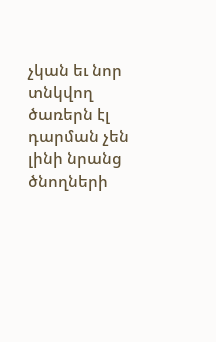չկան եւ նոր տնկվող ծառերն էլ դարման չեն լինի նրանց ծնողների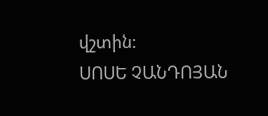վշտին:
ՍՈՍԵ ՉԱՆԴՈՅԱՆ